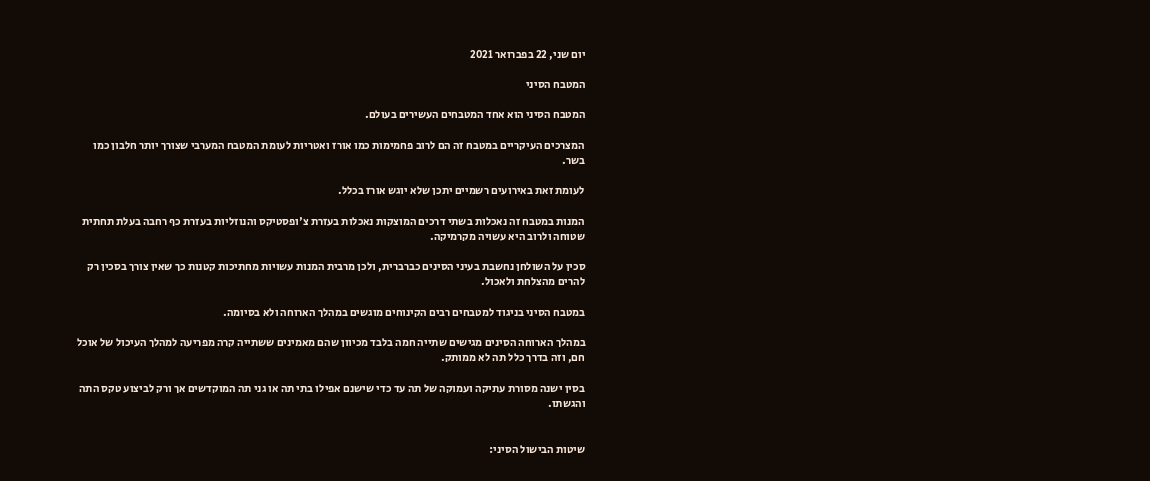יום שני, 22 בפברואר 2021

המטבח הסיני

המטבח הסיני הוא אחד המטבחים העשירים בעולם.

המצרכים העיקריים במטבח זה הם לרוב פחמימות כמו אורז ואטריות לעומת המטבח המערבי שצורך יותר חלבון כמו בשר.

לעומת זאת באירועים רשמיים יתכן שלא יוגש אורז בכלל.

המנות במטבח זה נאכלות בשתי דרכים המוצקות נאכלות בעזרת צ'ופסטיקס והנוזליות בעזרת כף רחבה בעלת תחתית שטוחה ולרוב היא עשויה מקרמיקה.

סכין על השולחן נחשבת בעיני הסינים כברברית, ולכן מרבית המנות עשויות מחתיכות קטנות כך שאין צורך בסכין רק להרים מהצלחת ולאכול.

במטבח הסיני בניגוד למטבחים רבים הקינוחים מוגשים במהלך הארוחה ולא בסיומה.

במהלך הארוחה הסינים מגישים שתייה חמה בלבד מכיוון שהם מאמינים ששתייה קרה מפריעה למהלך העיכול של אוכל חם, וזה בדרך כלל תה לא ממותק.

בסין ישנה מסורת עתיקה ועמוקה של תה עד כדי שישנם אפילו בתי תה או גני תה המוקדשים אך ורק לביצוע טקס התה והגשתו.


שיטות הבישול הסיני: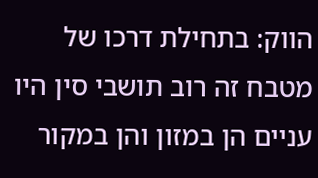הווק: בתחילת דרכו של מטבח זה רוב תושבי סין היו עניים הן במזון והן במקור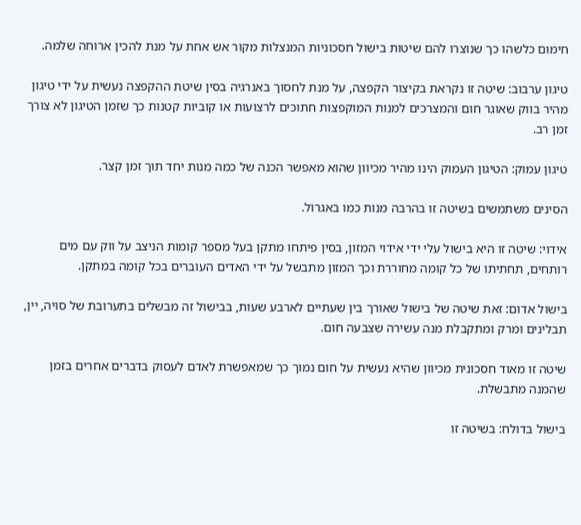חימום כלשהו כך שנוצרו להם שיטות בישול חסכוניות המנצלות מקור אש אחת על מנת להכין ארוחה שלמה.

טיגון ערבוב: שיטה זו נקראת בקיצור הקפצה, על מנת לחסוך באנרגיה בסין שיטת ההקפצה נעשית על ידי טיגון מהיר בווק שאוגר חום והמצרכים למנות המוקפצות חתוכים לרצועות או קוביות קטנות כך שזמן הטיגון לא צורך זמן רב.

טיגון עמוק: הטיגון העמוק הינו מהיר מכיוון שהוא מאפשר הכנה של כמה מנות יחד תוך זמן קצר.

הסינים משתמשים בשיטה זו בהרבה מנות כמו באגרול.

אידוי: שיטה זו היא בישול עלי ידי אידוי המזון, בסין פיתחו מתקן בעל מספר קומות הניצב על ווק עם מים רותחים, תחתיתו של כל קומה מחוררת וכך המזון מתבשל על ידי האדים העוברים בכל קומה במתקן.

בישול אדום: זאת שיטה של בישול שאורך בין שעתיים לארבע שעות, בבישול זה מבשלים בתערובת של סויה, יין, תבלינים ומרק ומתקבלת מנה עשירה שצבעה חום.

שיטה זו מאוד חסכונית מכיוון שהיא נעשית על חום נמוך כך שמאפשרת לאדם לעסוק בדברים אחרים בזמן שהמנה מתבשלת.

בישול בדולח: בשיטה זו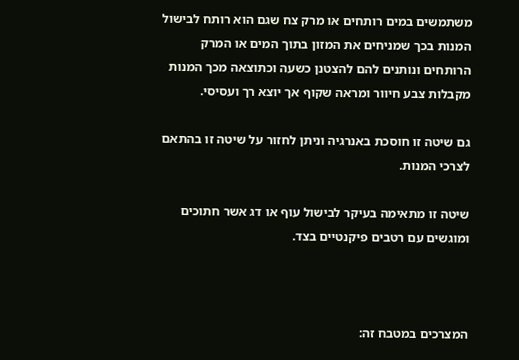משתמשים במים רותחים או מרק צח שגם הוא רותח לבישול המנות בכך שמניחים את המזון בתוך המים או המרק הרותחים ונותנים להם להצטנן כשעה וכתוצאה מכך המנות מקבלות צבע חיוור ומראה שקוף אך יוצא רך ועסיסי.

גם שיטה זו חוסכת באנרגיה וניתן לחזור על שיטה זו בהתאם לצרכי המנות.

שיטה זו מתאימה בעיקר לבישול עוף או דג אשר חתוכים ומוגשים עם רטבים פיקנטיים בצד.



המצרכים במטבח זה: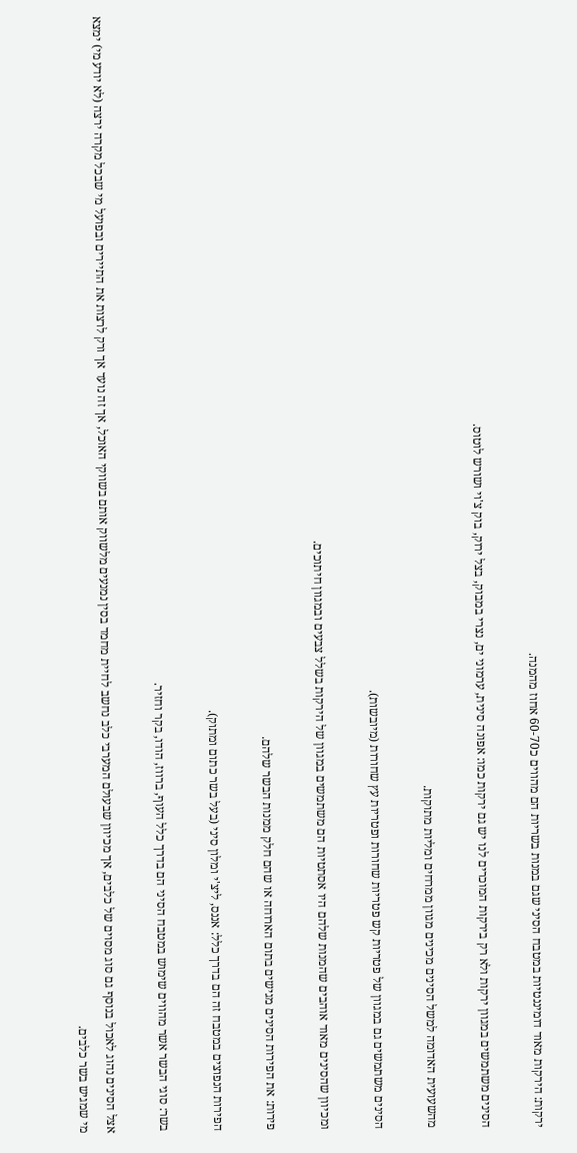ירקות: הירקות מאוד דומיננטיות במטבח הסיני שגם במנות בשריות הם מהווים כ60-70 אחוז מהמנה.

הסינים משתמשים במגוון ירקות ולא רק בירקות המוכרים לנו יש גם ירקות כמו: אפונה סינית, ערמוני ים, נצרי במבוק, בצל ירוק, בוק צ'וי ושורש לוטוס.

מהשעועית האדומה למשל הסינים מכינים מגוון ממרחים ומליות מתוקות.

הסינים משתמשים גם במגוון של פטריות קש פטריות שחורות ופטריות עץ שחורות (מיובשות).

ומכיוון שהסינים מאוד אוהבים שהמנות שלהם היו אסתטיות הם משתמשים במגוון של הירקות בשלל צבעים ובמגוון חיתוכים.

פירות: את הפירות הסינים מגישים בתום הארוחה או שהם חלק ממנות הבשר שלהם.

הפירות הנפוצים במטבח זה הם בדרך כלל: אננס, ליצ'י ומלון סיני (בעל בשר כתום ומתוק).

בשר: סוגי הבשר אשר מהווים שימוש במטבח הסיני הם בדרך כלל העוף, ברווז, הודו, בקר וחזיר.

אצל הסינים נהוג לאכול בנוסף גם סוג מסוים של כלבים, אך מכיוון שבעולם המערבי כלב נחשב לחיית מחמד בסין נמנעים מלשווק אותם בשווקי האוכל, אך זה נועד אך ורק לרצות את התיירים ובפועל מי שבכל מקרה ירצה (לא יודע מי) ימצא מי שמגיש בשר כלבים.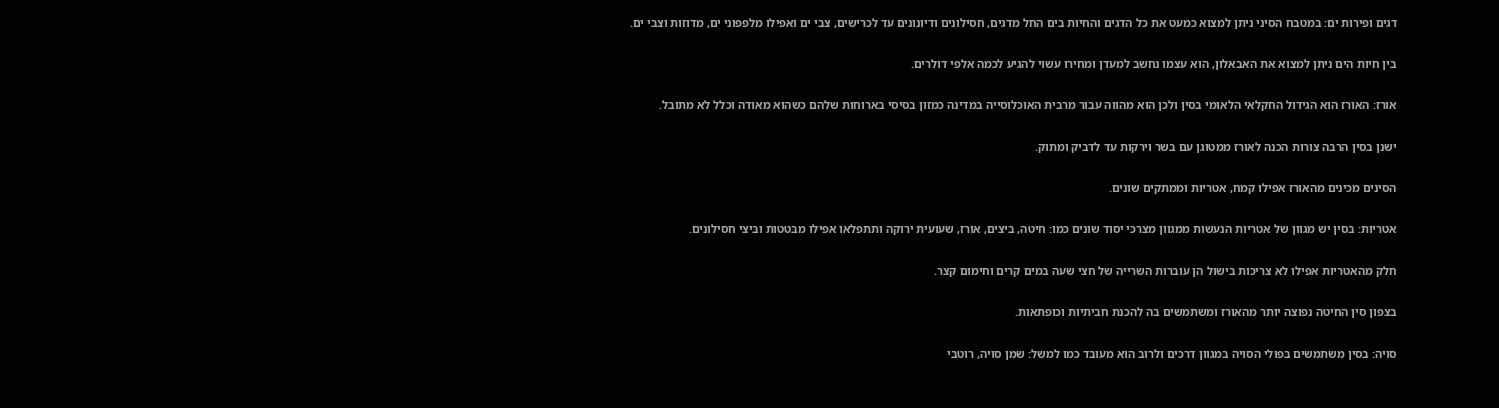דגים ופירות ים: במטבח הסיני ניתן למצוא כמעט את כל הדגים והחיות בים החל מדגים, חסילונים ודיונונים עד לכרישים, צבי ים ואפילו מלפפוני ים, מדוזות וצבי ים.

בין חיות הים ניתן למצוא את האבאלון, הוא עצמו נחשב למעדן ומחירו עשוי להגיע לכמה אלפי דולרים.

אורז: האורז הוא הגידול החקלאי הלאומי בסין ולכן הוא מהווה עבור מרבית האוכלוסייה במדינה כמזון בסיסי בארוחות שלהם כשהוא מאודה וכלל לא מתובל.

ישנן בסין הרבה צורות הכנה לאורז ממטוגן עם בשר וירקות עד לדביק ומתוק.

הסינים מכינים מהאורז אפילו קמח, אטריות וממתקים שונים.

אטריות: בסין יש מגוון של אטריות הנעשות ממגוון מצרכי יסוד שונים כמו: חיטה, ביצים, אורז, שעועית ירוקה ותתפלאו אפילו מבטטות וביצי חסילונים.

חלק מהאטריות אפילו לא צריכות בישול הן עוברות השרייה של חצי שעה במים קרים וחימום קצר.

בצפון סין החיטה נפוצה יותר מהאורז ומשתמשים בה להכנת חביתיות וכופתאות.

סויה: בסין משתמשים בפולי הסויה במגוון דרכים ולרוב הוא מעובד כמו למשל: שמן סויה, רוטבי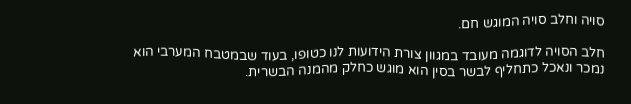סויה וחלב סויה המוגש חם.

חלב הסויה לדוגמה מעובד במגוון צורת הידועות לנו כטופו, בעוד שבמטבח המערבי הוא נמכר ונאכל כתחליף לבשר בסין הוא מוגש כחלק מהמנה הבשרית.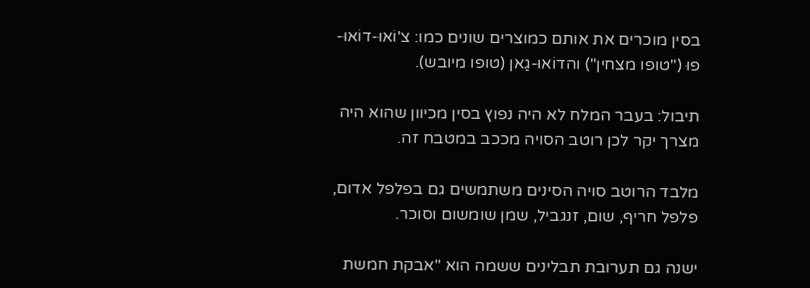בסין מוכרים את אותם כמוצרים שונים כמו: צ'וֹאוּ-דוֹאוּ-פוּ ("טופו מצחין") והדוֹאוּ-גַאן (טופו מיובש).

תיבול: בעבר המלח לא היה נפוץ בסין מכיוון שהוא היה מצרך יקר לכן רוטב הסויה מככב במטבח זה.

מלבד הרוטב סויה הסינים משתמשים גם בפלפל אדום, פלפל חריף, שום, זנגביל, שמן שומשום וסוכר.

ישנה גם תערובת תבלינים ששמה הוא "אבקת חמשת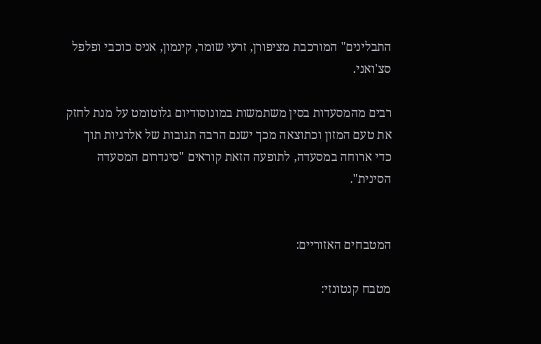התבלינים" המורכבת מציפורן, זרעי שומר, קינמון, אניס כוכבי ופלפל סצ'ואני.

רבים מהמסעדות בסין משתמשות במונוסודיום גלוטומט על מנת לחזק את טעם המזון וכתוצאה מכך ישנם הרבה תגובות של אלרגיות תוך כדי ארוחה במסעדה, לתופעה הזאת קוראים "סינדרום המסעדה הסינית".


המטבחים האזוריים:

מטבח קנטונזי: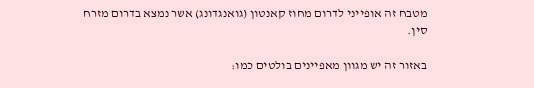מטבח זה אופייני לדרום מחוז קאנטון (גואנגדונג) אשר נמצא בדרום מזרח סין.

באזור זה יש מגוון מאפיינים בולטים כמו: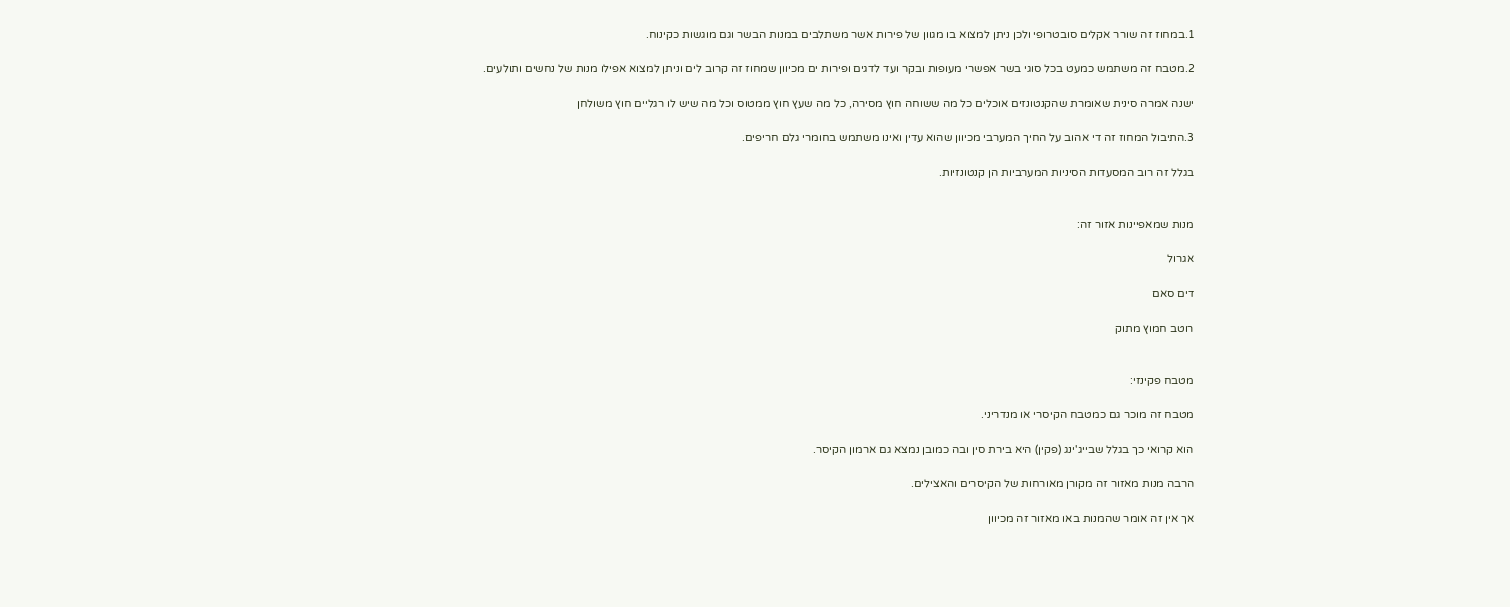1.במחוז זה שורר אקלים סובטרופי ולכן ניתן למצוא בו מגוון של פירות אשר משתלבים במנות הבשר וגם מוגשות כקינוח.

2.מטבח זה משתמש כמעט בכל סוגי בשר אפשרי מעופות ובקר ועד לדגים ופירות ים מכיוון שמחוז זה קרוב לים וניתן למצוא אפילו מנות של נחשים ותולעים.

ישנה אמרה סינית שאומרת שהקנטונזים אוכלים כל מה ששוחה חוץ מסירה, כל מה שעץ חוץ ממטוס וכל מה שיש לו רגליים חוץ משולחן

3.התיבול המחוז זה די אהוב על החיך המערבי מכיוון שהוא עדין ואינו משתמש בחומרי גלם חריפים.

בגלל זה רוב המסעדות הסיניות המערביות הן קנטונזיות.


מנות שמאפיינות אזור זה:

אגרול

דים סאם

רוטב חמוץ מתוק


מטבח פקינזי:

מטבח זה מוכר גם כמטבח הקיסרי או מנדריני.

הוא קרואי כך בגלל שבייג'ינג (פקין) היא בירת סין ובה כמובן נמצא גם ארמון הקיסר.

הרבה מנות מאזור זה מקורן מאורחות של הקיסרים והאצילים.

אך אין זה אומר שהמנות באו מאזור זה מכיוון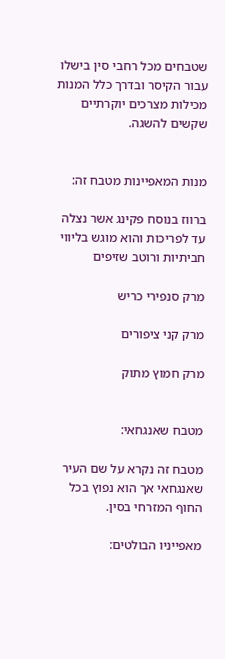שטבחים מכל רחבי סין בישלו עבור הקיסר ובדרך כלל המנות מכילות מצרכים יוקרתיים שקשים להשגה.


מנות המאפיינות מטבח זה:

ברווז בנוסח פקינג אשר נצלה עד לפריכות והוא מוגש בליווי חביתיות ורוטב שזיפים

מרק סנפירי כריש

מרק קני ציפורים

מרק חמוץ מתוק


מטבח שאנגחאי:

מטבח זה נקרא על שם העיר שאנגחאי אך הוא נפוץ בכל החוף המזרחי בסין.

מאפייניו הבולטים: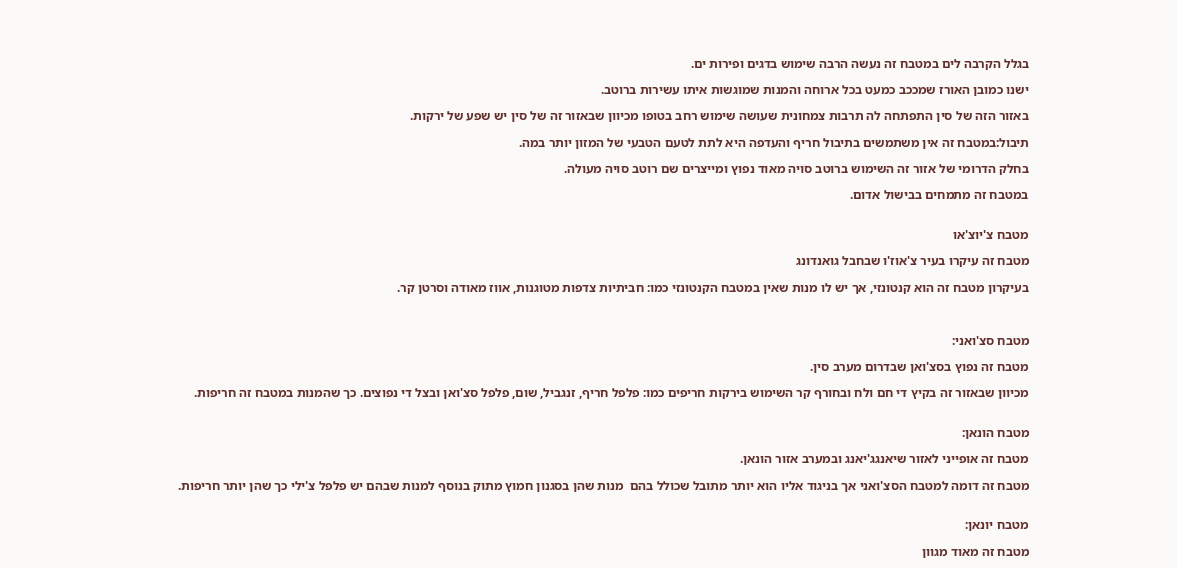בגלל הקרבה לים במטבח זה נעשה הרבה שימוש בדגים ופירות ים.

ישנו כמובן האורז שמככב כמעט בכל ארוחה והמנות שמוגשות איתו עשירות ברוטב.

באזור הזה של סין התפתחה לה תרבות צמחונית שעושה שימוש רחב בטופו מכיוון שבאזור זה של סין יש שפע של ירקות.

תיבול:במטבח זה אין משתמשים בתיבול חריף והעדפה היא לתת לטעם הטבעי של המזון יותר במה.

בחלק הדרומי של אזור זה השימוש ברוטב סויה מאוד נפוץ ומייצרים שם רוטב סויה מעולה.

במטבח זה מתמחים בבישול אדום.


מטבח צ'יוצ'או

מטבח זה עיקרו בעיר צ'אוז'ו שבחבל גואנדונג

בעיקרון מטבח זה הוא קנטונזי, אך יש לו מנות שאין במטבח הקנטונזי כמו: חביתיות צדפות מטוגנות, אווז מאודה וסרטן קר.



מטבח סצ'ואני:

מטבח זה נפוץ בסצ'ואן שבדרום מערב סין.

מכיוון שבאזור זה בקיץ די חם ולח ובחורף קר השימוש בירקות חריפים כמו: פלפל חריף, זנגביל, שום, פלפל סצ'ואן ובצל די נפוצים. כך שהמנות במטבח זה חריפות.


מטבח הונאן:

מטבח זה אופייני לאזור שיאנגג'יאנג ובמערב אזור הונאן.

מטבח זה דומה למטבח הסצ'ואני אך בניגוד אליו הוא יותר מתובל שכולל בהם  מנות שהן בסגנון חמוץ מתוק בנוסף למנות שבהם יש פלפל צ'ילי כך שהן יותר חריפות.


מטבח יונאן:

מטבח זה מאוד מגוון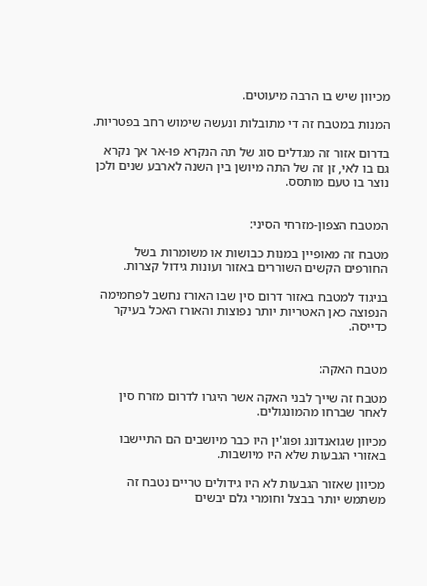מכיוון שיש בו הרבה מיעוטים.

המנות במטבח זה די מתובלות ונעשה שימוש רחב בפטריות.

בדרום אזור זה מגדלים סוג של תה הנקרא פּוּ-אר אך נקרא גם בו לאי, זן זה של התה מיושן בין השנה לארבע שנים ולכן נוצר בו טעם מותסס.


המטבח הצפון-מזרחי הסיני:

מטבח זה מאופיין במנות כבושות או משומרות בשל החורפים הקשים השוררים באזור ועונות גידול קצרות.

בניגוד למטבח באזור דרום סין שבו האורז נחשב לפחמימה הנפוצה כאן האטריות יותר נפוצות והאורז האכל בעיקר כדייסה.


מטבח האקה:

מטבח זה שייך לבני האקה אשר היגרו לדרום מזרח סין לאחר שברחו מהמונגולים.

מכיוון שגואנדונג ופוג'ין היו כבר מיושבים הם התיישבו באזורי הגבעות שלא היו מיושבות.

מכיוון שאזור הגבעות לא היו גידולים טריים נטבח זה משתמש יותר בבצל וחומרי גלם יבשים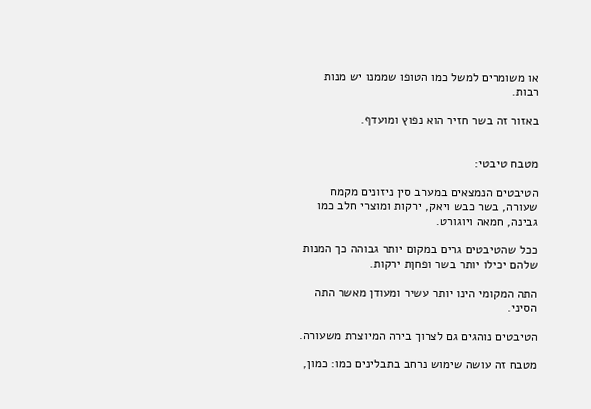או משומרים למשל כמו הטופו שממנו יש מנות רבות.

באזור זה בשר חזיר הוא נפוץ ומועדף.


מטבח טיבטי:

הטיבטים הנמצאים במערב סין ניזונים מקמח שעורה, בשר כבש ויאק, ירקות ומוצרי חלב כמו גבינה, חמאה ויוגורט.

ככל שהטיבטים גרים במקום יותר גבוהה כך המנות שלהם יכילו יותר בשר ופחןת ירקות.

התה המקומי הינו יותר עשיר ומעודן מאשר התה הסיני.

הטיבטים נוהגים גם לצרוך בירה המיוצרת משעורה.

מטבח זה עושה שימוש נרחב בתבלינים כמו: כמון,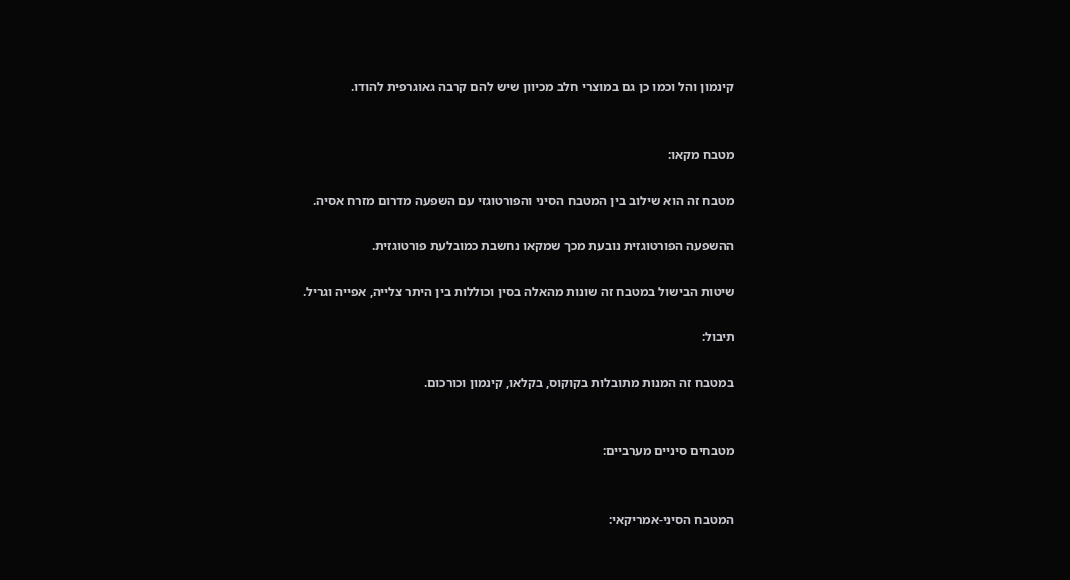קינמון והל וכמו כן גם במוצרי חלב מכיוון שיש להם קרבה גאוגרפית להודו.


מטבח מקאו:

מטבח זה הוא שילוב בין המטבח הסיני והפורטוגזי עם השפעה מדרום מזרח אסיה.

ההשפעה הפורטוגזית נובעת מכך שמקאו נחשבת כמובלעת פורטוגזית.

שיטות הבישול במטבח זה שונות מהאלה בסין וכוללות בין היתר צלייה, אפייה וגריל.

תיבול:

במטבח זה המנות מתובלות בקוקוס, בקלאו, קינמון וכורכום.


מטבחים סיניים מערביים:


המטבח הסיני-אמריקאי: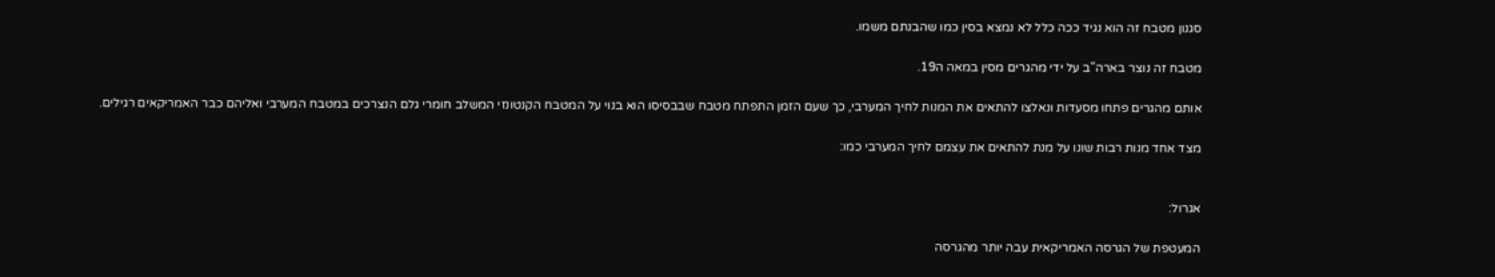סגנון מטבח זה הוא נגיד ככה כלל לא נמצא בסין כמו שהבנתם משמו.

מטבח זה נוצר בארה"ב על ידי מהגרים מסין במאה ה19.

אותם מהגרים פתחו מסעדות ונאלצו להתאים את המנות לחיך המערבי, כך שעם הזמן התפתח מטבח שבבסיסו הוא בנוי על המטבח הקנטונזי המשלב חומרי גלם הנצרכים במטבח המערבי ואליהם כבר האמריקאים רגילים.

מצד אחד מנות רבות שונו על מנת להתאים את עצמם לחיך המערבי כמו:


אגרול:

המעטפת של הגרסה האמריקאית עבה יותר מהגרסה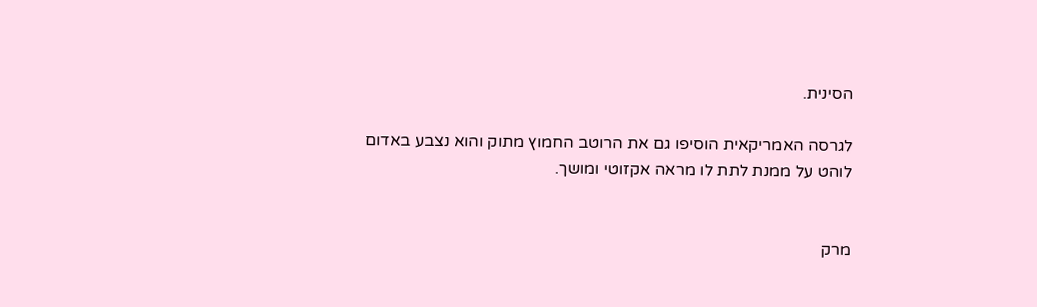הסינית.

לגרסה האמריקאית הוסיפו גם את הרוטב החמוץ מתוק והוא נצבע באדום לוהט על ממנת לתת לו מראה אקזוטי ומושך.


מרק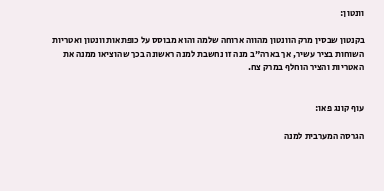וונטון:

בקנטון שבסין מרק הוונטון מהווה ארוחה שלמה והוא מבוסס על כופתאות וונטון ואטריות השוחות בציר עשיר, אך בארה"ב מנה זו נחשבת למנה ראשונה בכך שהוציאו ממנה את האטריות והציר הוחלף במרק צח.


עוף קונג פאו:

הגרסה המערבית למנה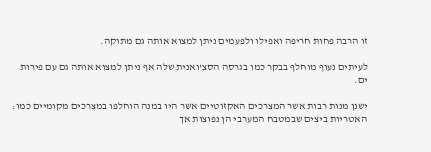זו הרבה פחות חריפה ואפילו ולפעמים ניתן למצוא אותה גם מתוקה.

לעיתים נעוף מוחלף בבקר כמו בגרסה הסצ'ואנית שלה אף ניתן למצוא אותה גם עם פירות ים.

ישנן מנות רבות אשר המצרכים האקזוטיים אשר היו במנה הוחלפו במצרכים מקומיים כמו: האטריות ביצים שבמטבח המערבי הן נפוצות אך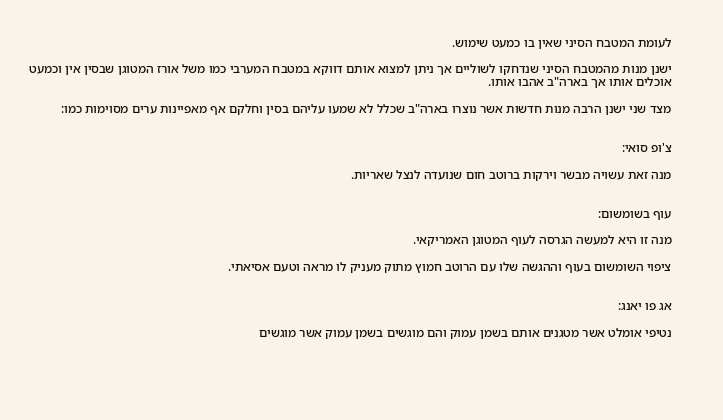לעומת המטבח הסיני שאין בו כמעט שימוש.

ישנן מנות מהמטבח הסיני שנדחקו לשוליים אך ניתן למצוא אותם דווקא במטבח המערבי כמו משל אורז המטוגן שבסין אין וכמעט אוכלים אותו אך בארה"ב אהבו אותו.

מצד שני ישנן הרבה מנות חדשות אשר נוצרו בארה"ב שכלל לא שמעו עליהם בסין וחלקם אף מאפיינות ערים מסוימות כמו:


צ'ופ סואי:

מנה זאת עשויה מבשר וירקות ברוטב חום שנועדה לנצל שאריות.


עוף בשומשום:

מנה זו היא למעשה הגרסה לעוף המטוגן האמריקאי.

ציפוי השומשום בעוף וההגשה שלו עם הרוטב חמוץ מתוק מעניק לו מראה וטעם אסיאתי.


אג פו יאנג:

נטיפי אומלט אשר מטגנים אותם בשמן עמוק והם מוגשים בשמן עמוק אשר מוגשים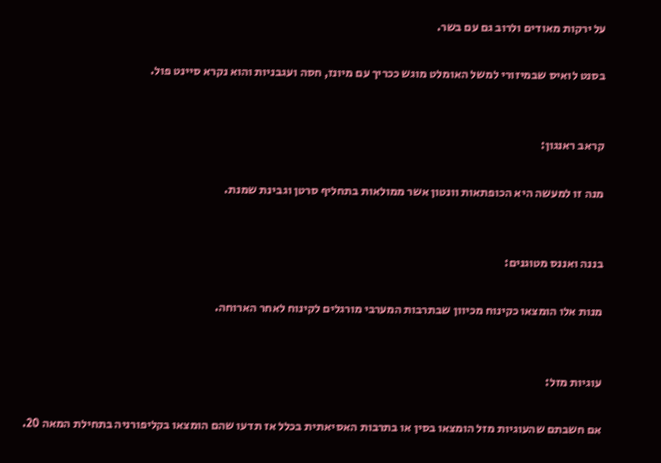על ירקות מאודים ולרוב גם עם בשר.

בסנט לואיס שבמיזורי למשל האומלט מוגש ככריך עם מיונז, חסה ועגבניות והוא נקרא סיינט פול.


קראב ראנגון:

מנה זו למעשה היא הכופתאות וונטון אשר ממולאות בתחליף סרטן וגבינת שמנת.


בננה ואננס מטוגנים:

מנות אלו הומצאו כקינוח מכיוון שבתרבות המערבי מורגלים לקינוח לאחר הארוחה.


עוגיות מזל:

אם חשבתם שהעוגיות מזל הומצאו בסין או בתרבות האסיאתית בכלל אז תדעו שהם הומצאו בקליפורניה בתחילת המאה 20.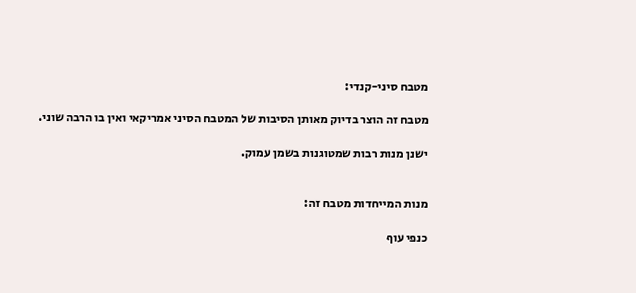מטבח סיני-קנדי:

מטבח זה הוצר בדיוק מאותן הסיבות של המטבח הסיני אמריקאי ואין בו הרבה שוני.

ישנן מנות רבות שמטוגנות בשמן עמוק.


מנות המייחדות מטבח זה:

כנפי עוף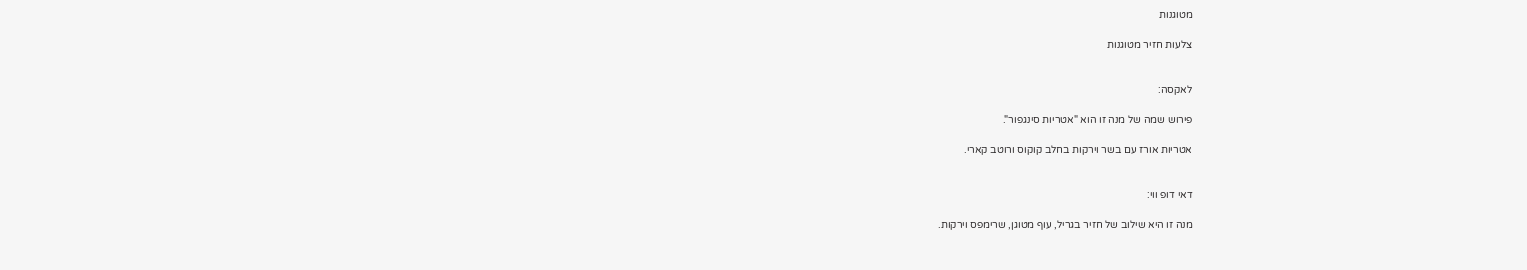מטוגנות

צלעות חזיר מטוגנות


לאקסה:

פירוש שמה של מנה זו הוא "אטריות סינגפור".

אטריות אורז עם בשר וירקות בחלב קוקוס ורוטב קארי.


דאי דופ ווי:

מנה זו היא שילוב של חזיר בגריל, עוף מטוגן, שרימפס וירקות.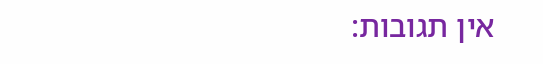אין תגובות: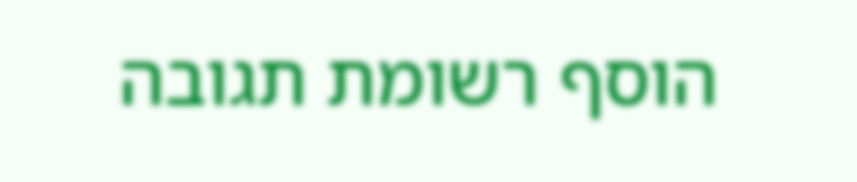הוסף רשומת תגובה